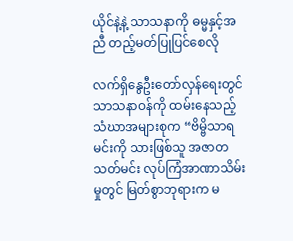ယိုင်နဲ့နဲ့ သာသနာကို ဓမ္မနှင့်အညီ တည့်မတ်ပြုပြင်စေလို

လက်ရှိနွေဦးတော်လှန်ရေးတွင် သာသနာဝန်ကို ထမ်းနေသည့် သံဃာအများစုက “ဗိမ္ဗိသာရမင်းကို သားဖြစ်သူ အဇာတသတ်မင်း လုပ်ကြံအာဏာသိမ်းမှုတွင် မြတ်စွာဘုရားက မ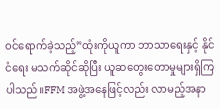ဝင်ရောက်ခဲ့သည့်”ထုံးကိုယူကာ ဘာသာရေးနှင့် နိုင်ငံရေး မသက်ဆိုင်ဆိုပြီး ယူဆတွေးတောမှုများရှိကြပါသည်။FFM အဖွဲ့အနေဖြင့်လည်း လာမည့်အနာ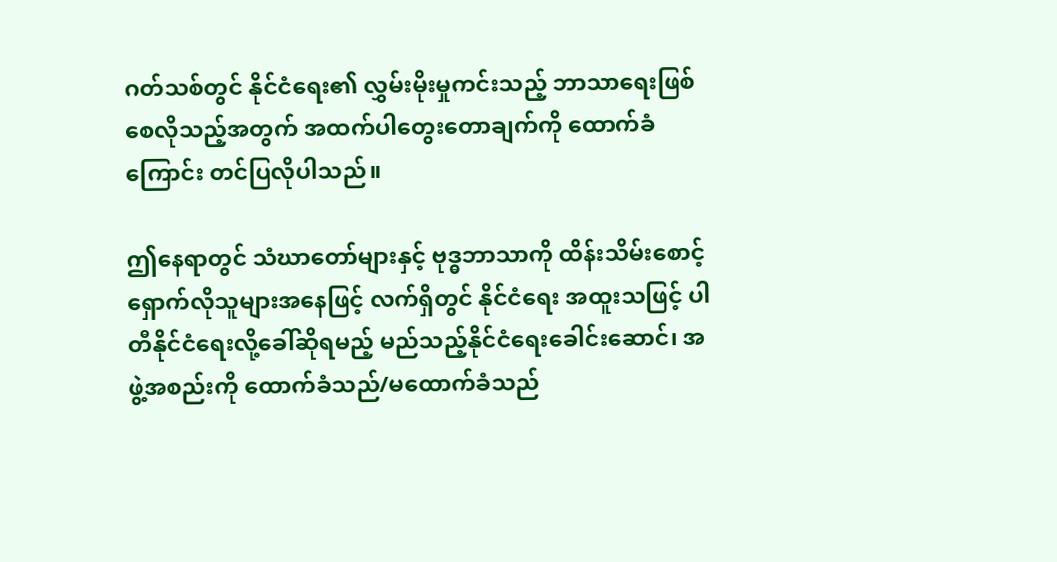ဂတ်သစ်တွင် နိုင်ငံရေး၏ လွှမ်းမိုးမှုကင်းသည့် ဘာသာရေးဖြစ်စေလိုသည့်အတွက် အထက်ပါတွေးတောချက်ကို ထောက်ခံကြောင်း တင်ပြလိုပါသည်။

ဤနေရာတွင် သံဃာတော်များနှင့် ဗုဒ္ဓဘာသာကို ထိန်းသိမ်းစောင့်ရှောက်လိုသူများအနေဖြင့် လက်ရှိတွင် နိုင်ငံရေး အထူးသဖြင့် ပါတီနိုင်ငံရေးလို့ခေါ်ဆိုရမည့် မည်သည့်နိုင်ငံရေးခေါင်းဆောင်၊ အဖွဲ့အစည်းကို ထောက်ခံသည်/မထောက်ခံသည်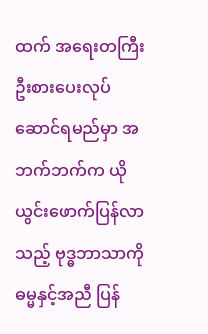ထက် အရေးတကြီး ဦးစားပေးလုပ်ဆောင်ရမည်မှာ အဘက်ဘက်က ယိုယွင်းဖောက်ပြန်လာသည့် ဗုဒ္ဓဘာသာကို ဓမ္မနှင့်အညီ ပြန်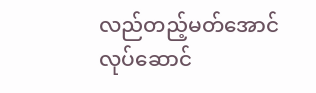လည်တည့်မတ်အောင် လုပ်ဆောင်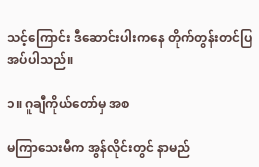သင့်ကြောင်း ဒီဆောင်းပါးကနေ တိုက်တွန်းတင်ပြအပ်ပါသည်။

၁။ ဂူချီကိုယ်တော်မှ အစ

မကြာသေးမီက အွန်လိုင်းတွင် နာမည်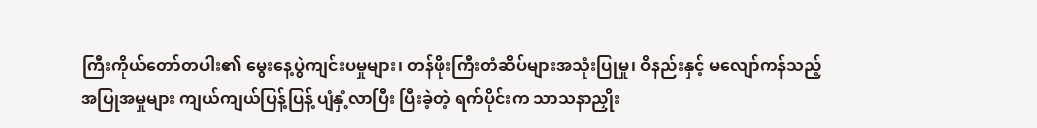ကြီးကိုယ်တော်တပါး၏ မွေးနေ့ပွဲကျင်းပမှုများ၊ တန်ဖိုးကြီးတံဆိပ်များအသုံးပြုမှု၊ ဝိနည်းနှင့် မလျော်ကန်သည့် အပြုအမှုများ ကျယ်ကျယ်ပြန့်ပြန့် ပျံနှံ့လာပြီး ပြီးခဲ့တဲ့ ရက်ပိုင်းက သာသနာညှိုး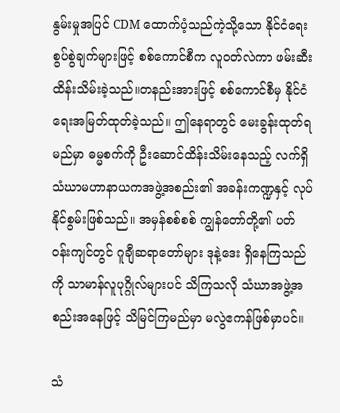နွမ်းမှုအပြင် CDM ထောက်ပံ့သည်ကဲ့သို့သော နိုင်ငံရေးစွပ်စွဲချက်များဖြင့် စစ်ကောင်စီက လူဝတ်လဲကာ ဖမ်းဆီးထိန်းသိမ်းခဲ့သည်။တနည်းအားဖြင့် စစ်ကောင်စီမှ နိုင်ငံရေးအမြတ်ထုတ်ခဲ့သည်။ ဤနေရာတွင် မေးခွန်းထုတ်ရမည်မှာ ဓမ္မစက်ကို ဦးဆောင်ထိန်းသိမ်းနေသည့် လက်ရှိ သံဃာမဟာနာယကအဖွဲ့အစည်း၏ အခန်းကဏ္ဍနှင့် လုပ်နိုင်စွမ်းဖြစ်သည်။ အမှန်စစ်စစ် ကျွန်တော်တို့၏ ပတ်ဝန်းကျင်တွင် ဂူချီဆရာတော်များ ဒုနဲ့ဒေး ရှိနေကြသည်ကို သာမာန်လူပုဂ္ဂိုလ်များပင် သိကြသလို သံဃာအဖွဲ့အစည်းအနေဖြင့် သိမြင်ကြမည်မှာ မလွဲဧကန်ဖြစ်မှာပင်။

သံ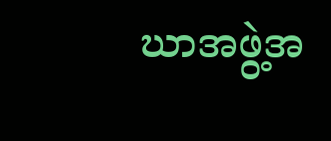ဃာအဖွဲ့အ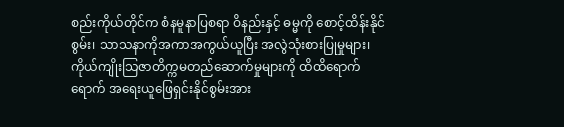စည်းကိုယ်တိုင်က စံနမူနာပြစရာ ဝိနည်းနှင့် ဓမ္မကို စောင့်ထိန်းနိုင်စွမ်း၊ သာသနာကိုအကာအကွယ်ယူပြီး အလွဲသုံးစားပြုမှုများ၊ ကိုယ်ကျိုးသြဇာတိက္ကမတည်ဆောက်မှုများကို ထိထိရောက်ရောက် အရေးယူဖြေရှင်းနိုင်စွမ်းအား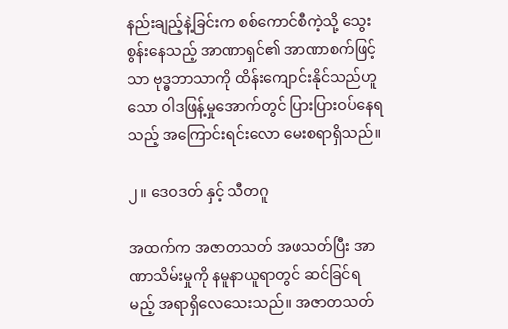နည်းချည့်နဲ့ခြင်းက စစ်ကောင်စီကဲ့သို့ သွေးစွန်းနေသည့် အာဏာရှင်၏ အာဏာစက်ဖြင့်သာ ဗုဒ္ဓဘာသာကို ထိန်းကျောင်းနိုင်သည်ဟူသော ဝါဒဖြန့်မှုအောက်တွင် ပြားပြားဝပ်နေရသည့် အကြောင်းရင်းလော မေးစရာရှိသည်။

၂။ ဒေဝဒတ် နှင့် သီတဂူ

အထက်က အဇာတသတ် အဖသတ်ပြီး အာဏာသိမ်းမှုကို နမူနာယူရာတွင် ဆင်ခြင်ရမည့် အရာရှိလေသေးသည်။ အဇာတသတ်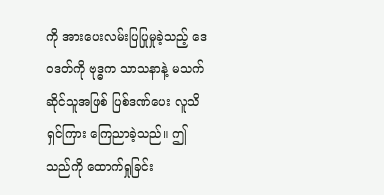ကို အားပေးလမ်းပြပြုမှုခဲ့သည့် ဒေဝဒတ်ကို ဗုဒ္ဓက သာသနာနဲ့ မသက်ဆိုင်သူအဖြစ် ပြစ်ဒဏ်ပေး လူသိရှင်ကြား ကြေညာခဲ့သည်။ ဤသည်ကို ထောက်ရှုခြင်း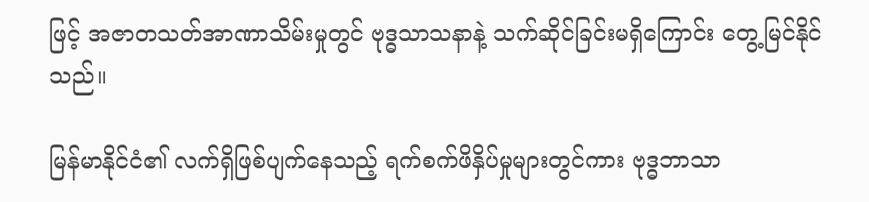ဖြင့် အဇာတသတ်အာဏာသိမ်းမှုတွင် ဗုဒ္ဓသာသနာနဲ့ သက်ဆိုင်ခြင်းမရှိကြောင်း တွေ့မြင်နိုင်သည်။

မြန်မာနိုင်ငံ၏ လက်ရှိဖြစ်ပျက်နေသည့် ရက်စက်ဖိနှိပ်မှုများတွင်ကား ဗုဒ္ဓဘာသာ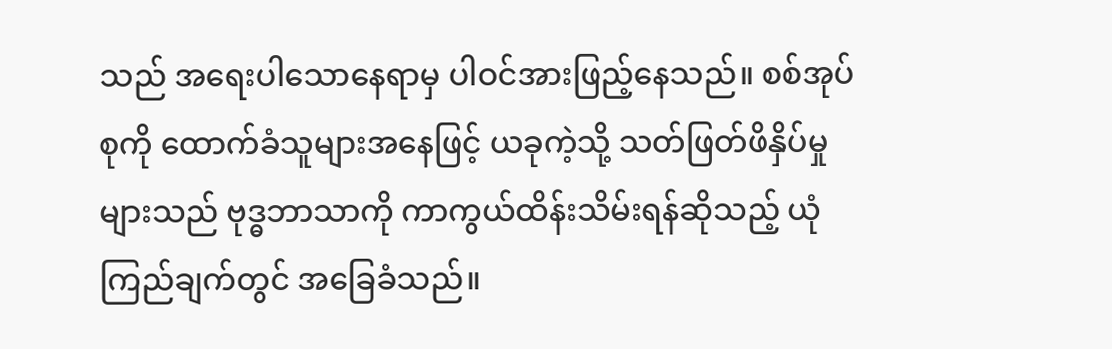သည် အရေးပါသောနေရာမှ ပါဝင်အားဖြည့်နေသည်။ စစ်အုပ်စုကို ထောက်ခံသူများအနေဖြင့် ယခုကဲ့သို့ သတ်ဖြတ်ဖိနှိပ်မှုများသည် ဗုဒ္ဓဘာသာကို ကာကွယ်ထိန်းသိမ်းရန်ဆိုသည့် ယုံကြည်ချက်တွင် အခြေခံသည်။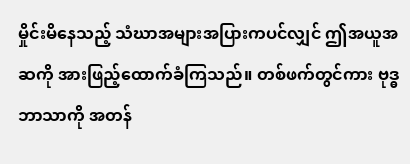မှိုင်းမိနေသည့် သံဃာအများအပြားကပင်လျှင် ဤအယူအဆကို အားဖြည့်ထောက်ခံကြသည်။ တစ်ဖက်တွင်ကား ဗုဒ္ဓဘာသာကို အတန်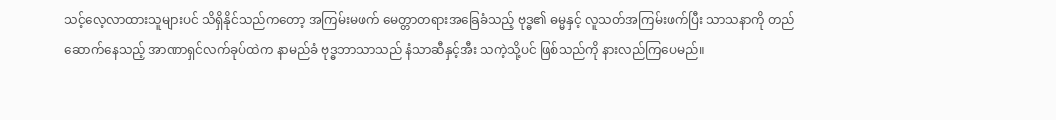သင့်လေ့လာထားသူများပင် သိရှိနိုင်သည်ကတော့ အကြမ်းမဖက် မေတ္တာတရားအခြေခံသည့် ဗုဒ္ဓ၏ ဓမ္မနှင့် လူသတ်အကြမ်းဖက်ပြီး သာသနာကို တည်ဆောက်နေသည့် အာဏာရှင်လက်ခုပ်ထဲက နာမည်ခံ ဗုဒ္ဓဘာသာသည် နံသာဆီနှင့်အီး သကဲ့သို့ပင် ဖြစ်သည်ကို နားလည်ကြပေမည်။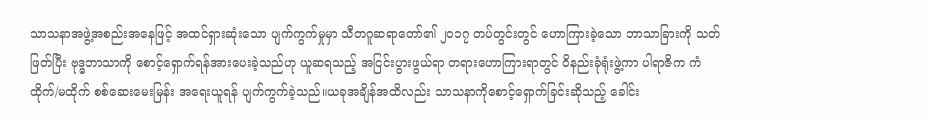သာသနာအဖွဲ့အစည်းအနေဖြင့် အထင်ရှားဆုံးသော ပျက်ကွက်မှုမှာ သီတဂူဆရာတော်၏ ၂၀၁၇ တပ်တွင်းတွင် ဟောကြားခဲ့သော ဘာသာခြားကို သတ်ဖြတ်ပြီး ဗုဒ္ဓဘာသာကို စောင့်ရှောက်ရန်အားပေးခဲ့သည်ဟု ယူဆရသည့် အငြင်းပွားဖွယ်ရာ တရားဟောကြားရာတွင် ဝိနည်းခုံရုံးဖွဲ့ကာ ပါရာဇိက ကံထိုက်/မထိုက် စစ်ဆေးမေးမြန်း အရေးယူရန် ပျက်ကွက်ခဲ့သည်။ယခုအချိန်အထိလည်း သာသနာကိုစောင့်ရှောက်ခြင်းဆိုသည့် ခေါင်း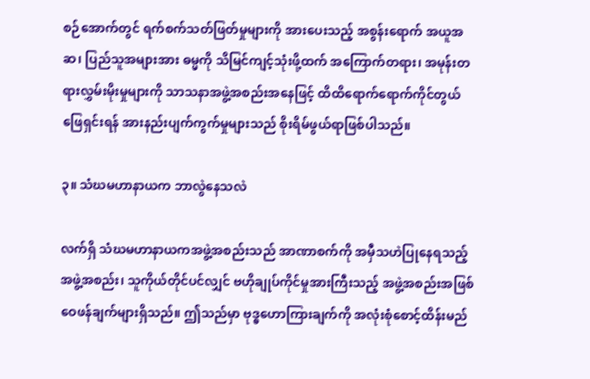စဉ်အောက်တွင် ရက်စက်သတ်ဖြတ်မှုများကို အားပေးသည့် အစွန်းရောက် အယူအဆ၊ ပြည်သူအများအား ဓမ္မကို သိမြင်ကျင့်သုံးဖို့ထက် အကြောက်တရား၊ အမုန်းတရားလွှမ်းမိုးမှုများကို သာသနာအဖွဲ့အစည်းအနေဖြင့် ထိထိရောက်ရောက်ကိုင်တွယ်ဖြေရှင်းရန် အားနည်းပျက်ကွက်မှုများသည် စိုးရိမ်ဖွယ်ရာဖြစ်ပါသည်။

၃။ သံဃမဟာနာယက ဘာလွဲနေသလဲ

လက်ရှိ သံဃမဟာနာယကအဖွဲ့အစည်းသည် အာဏာစက်ကို အမှီသဟဲပြုနေရသည့် အဖွဲ့အစည်း၊ သူကိုယ်တိုင်ပင်လျှင် ဗဟိုချုပ်ကိုင်မှုအားကြီးသည့် အဖွဲ့အစည်းအဖြစ် ဝေဖန်ချက်များရှိသည်။ ဤသည်မှာ ဗုဒ္ဓဟောကြားချက်ကို အလုံးစုံစောင့်ထိန်းမည်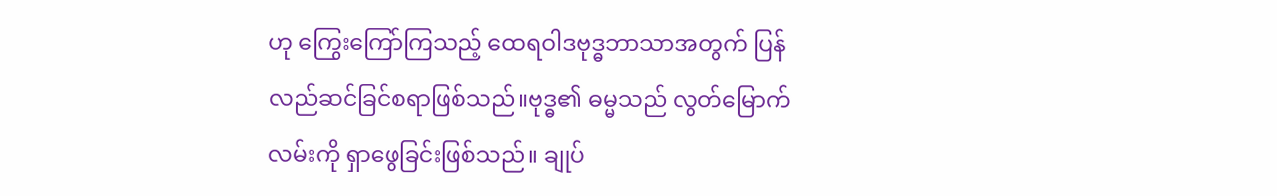ဟု ကြွေးကြော်ကြသည့် ထေရဝါဒဗုဒ္ဓဘာသာအတွက် ပြန်လည်ဆင်ခြင်စရာဖြစ်သည်။ဗုဒ္ဓ၏ ဓမ္မသည် လွတ်မြောက်လမ်းကို ရှာဖွေခြင်းဖြစ်သည်။ ချုပ်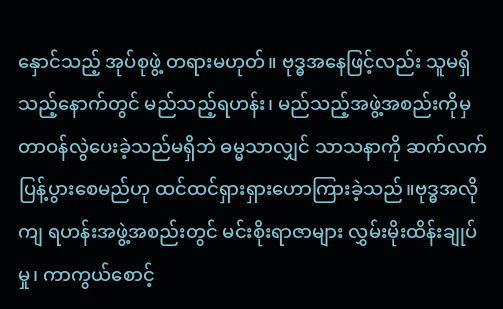နှောင်သည့် အုပ်စုဖွဲ့ တရားမဟုတ်။ ဗုဒ္ဓအနေဖြင့်လည်း သူမရှိသည့်နောက်တွင် မည်သည့်ရဟန်း၊ မည်သည့်အဖွဲ့အစည်းကိုမှ တာဝန်လွဲပေးခဲ့သည်မရှိဘဲ ဓမ္မသာလျှင် သာသနာကို ဆက်လက်ပြန့်ပွားစေမည်ဟု ထင်ထင်ရှားရှားဟောကြားခဲ့သည်။ဗုဒ္ဓအလိုကျ ရဟန်းအဖွဲ့အစည်းတွင် မင်းစိုးရာဇာများ လွှမ်းမိုးထိန်းချုပ်မှု၊ ကာကွယ်စောင့်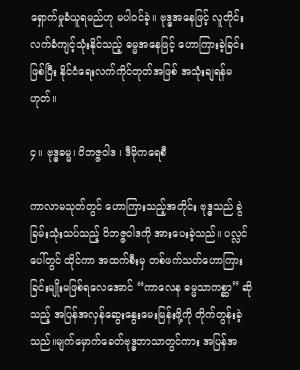ရှောက်မှုခံယူရမည်ဟု မပါဝင်ခဲ့။ ဗုဒ္ဓအနေဖြင့် လူတိုင်းလက်ခံကျင့်သုံးနိုင်သည့် ဓမ္မအနေဖြင့် ဟောကြားခဲ့ခြင်းဖြစ်ပြီး နိုင်ငံရေးလက်ကိုင်တုတ်အဖြစ် အသုံးချရန်မဟုတ်။

၄။ ဗုဒ္ဓဓမ္မ၊ ဝိဘဇ္ဇဝါဒ ၊ ဒီမိုကရေစီ

ကာလာမသုတ်တွင် ဟောကြားသည့်အတိုင်း ဗုဒ္ဓသည် ခွဲခြမ်းသုံးသပ်သည့် ဝိဘဇ္ဇဝါဒကို အားပေးခဲ့သည်။ ပလ္လင်ပေါ်တွင် ထိုင်ကာ အထက်စီးမှ တစ်ဖက်သတ်ဟောကြားခြင်းမျိုးမဖြစ်ရလေအောင် “ကာလေန ဓမ္မသာကစ္ဆာ” ဆိုသည့် အပြန်အလှန်ဆွေးနွေးမေးမြန်းဖို့ကို တိုက်တွန်းခဲ့သည်။မျက်မှောက်ခေတ်ဗုဒ္ဓဘာသာတွင်ကား အပြန်အ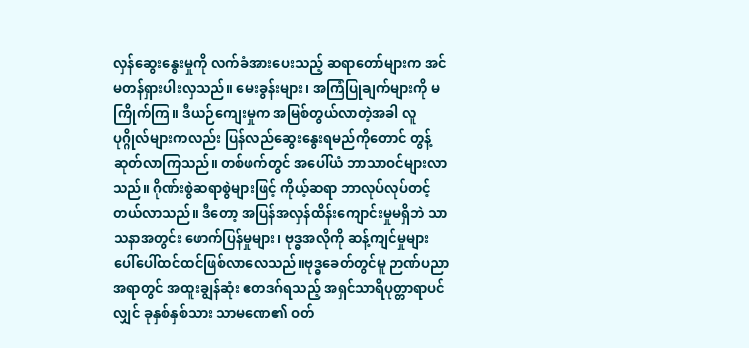လှန်ဆွေးနွေးမှုကို လက်ခံအားပေးသည့် ဆရာတော်များက အင်မတန်ရှားပါးလှသည်။ မေးခွန်းများ၊ အကြံပြုချက်များကို မကြိုက်ကြ။ ဒီယဉ်ကျေးမှုက အမြစ်တွယ်လာတဲ့အခါ လူပုဂ္ဂိုလ်များကလည်း ပြန်လည်ဆွေးနွေးရမည်ကိုတောင် တွန့်ဆုတ်လာကြသည်။ တစ်ဖက်တွင် အပေါ်ယံ ဘာသာဝင်များလာသည်။ ဂိုဏ်းစွဲဆရာစွဲများဖြင့် ကိုယ့်ဆရာ ဘာလုပ်လုပ်တင့်တယ်လာသည်။ ဒီတော့ အပြန်အလှန်ထိန်းကျောင်းမှုမရှိဘဲ သာသနာအတွင်း ဖောက်ပြန်မှုများ၊ ဗုဒ္ဓအလိုကို ဆန့်ကျင်မှုများ ပေါ်ပေါ်ထင်ထင်ဖြစ်လာလေသည်။ဗုဒ္ဓခေတ်တွင်မူ ဉာဏ်ပညာအရာတွင် အထူးချွန်ဆုံး ဧတဒဂ်ရသည့် အရှင်သာရိပုတ္တာရာပင်လျှင် ခုနှစ်နှစ်သား သာမဏေ၏ ဝတ်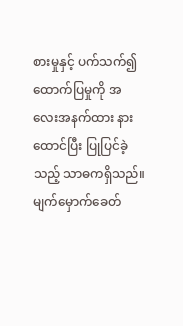စားမှုနှင့် ပက်သက်၍ ထောက်ပြမှုကို အလေးအနက်ထား နားထောင်ပြီး ပြုပြင်ခဲ့သည့် သာဓကရှိသည်။ မျက်မှောက်ခေတ်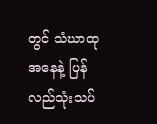တွင် သံဃာထုအနေနဲ့ ပြန်လည်သုံးသပ်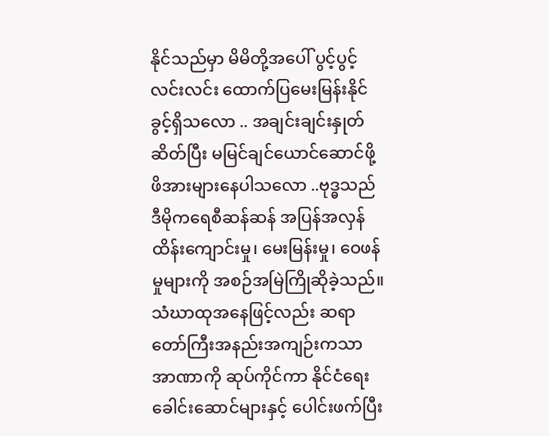နိုင်သည်မှာ မိမိတို့အပေါ် ပွင့်ပွင့်လင်းလင်း ထောက်ပြမေးမြန်းနိုင်ခွင့်ရှိသလော .. အချင်းချင်းနှုတ်ဆိတ်ပြီး မမြင်ချင်ယောင်ဆောင်ဖို့ ဖိအားများနေပါသလော ..ဗုဒ္ဓသည် ဒီမိုကရေစီဆန်ဆန် အပြန်အလှန်ထိန်းကျောင်းမှု၊ မေးမြန်းမှု၊ ဝေဖန်မှုများကို အစဉ်အမြဲကြိုဆိုခဲ့သည်။ သံဃာထုအနေဖြင့်လည်း ဆရာတော်ကြီးအနည်းအကျဉ်းကသာ အာဏာကို ဆုပ်ကိုင်ကာ နိုင်ငံရေးခေါင်းဆောင်များနှင့် ပေါင်းဖက်ပြီး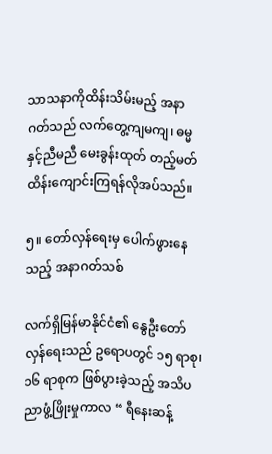သာသနာကိုထိန်းသိမ်းမည့် အနာဂတ်သည် လက်တွေ့ကျမကျ၊ ဓမ္မနှင့်ညီမညီ မေးခွန်းထုတ် တည့်မတ်ထိန်းကျောင်းကြရန်လိုအပ်သည်။

၅။ တော်လှန်ရေးမှ ပေါက်ဖွားနေသည့် အနာဂတ်သစ်

လက်ရှိမြန်မာနိုင်ငံ၏ နွေဦးတော်လှန်ရေးသည် ဥရောပတွင် ၁၅ ရာစု၊ ၁၆ ရာစုက ဖြစ်ပွားခဲ့သည့် အသိပညာဖွံ့ဖြိုးမှုကာလ “ ရီနေးဆန့်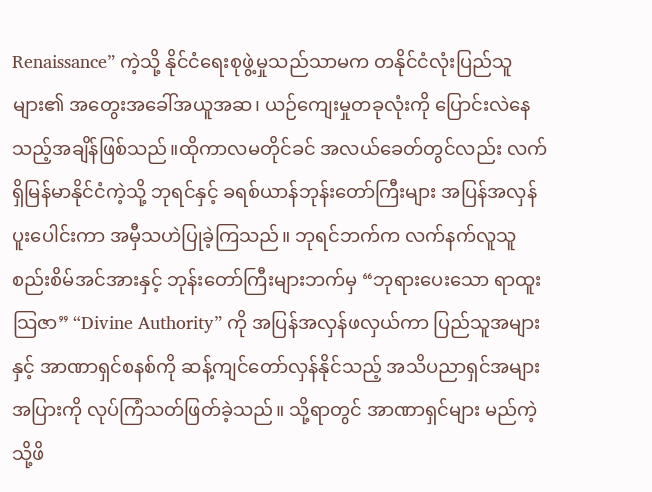Renaissance” ကဲ့သို့ နိုင်ငံရေးစုဖွဲ့မှုသည်သာမက တနိုင်ငံလုံးပြည်သူများ၏ အတွေးအခေါ်အယူအဆ၊ ယဉ်ကျေးမှုတခုလုံးကို ပြောင်းလဲနေသည့်အချိန်ဖြစ်သည်။ထိုကာလမတိုင်ခင် အလယ်ခေတ်တွင်လည်း လက်ရှိမြန်မာနိုင်ငံကဲ့သို့ ဘုရင်နှင့် ခရစ်ယာန်ဘုန်းတော်ကြီးများ အပြန်အလှန်ပူးပေါင်းကာ အမှီသဟဲပြုခဲ့ကြသည်။ ဘုရင်ဘက်က လက်နက်လူသူစည်းစိမ်အင်အားနှင့် ဘုန်းတော်ကြီးများဘက်မှ “ဘုရားပေးသော ရာထူးသြဇာ” “Divine Authority” ကို အပြန်အလှန်ဖလှယ်ကာ ပြည်သူအများနှင့် အာဏာရှင်စနစ်ကို ဆန့်ကျင်တော်လှန်နိုင်သည့် အသိပညာရှင်အများအပြားကို လုပ်ကြံသတ်ဖြတ်ခဲ့သည်။ သို့ရာတွင် အာဏာရှင်များ မည်ကဲ့သို့ဖိ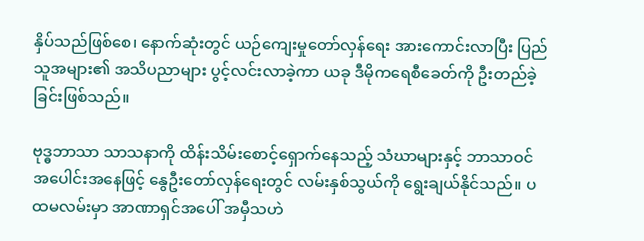နှိပ်သည်ဖြစ်စေ၊ နောက်ဆုံးတွင် ယဉ်ကျေးမှုတော်လှန်ရေး အားကောင်းလာပြီး ပြည်သူအများ၏ အသိပညာများ ပွင့်လင်းလာခဲ့ကာ ယခု ဒီမိုကရေစီခေတ်ကို ဦးတည်ခဲ့ခြင်းဖြစ်သည်။

ဗုဒ္ဓဘာသာ သာသနာကို ထိန်းသိမ်းစောင့်ရှောက်နေသည့် သံဃာများနှင့် ဘာသာဝင်အပေါင်းအနေဖြင့် နွေဦးတော်လှန်ရေးတွင် လမ်းနှစ်သွယ်ကို ရွေးချယ်နိုင်သည်။ ပထမလမ်းမှာ အာဏာရှင်အပေါ် အမှီသဟဲ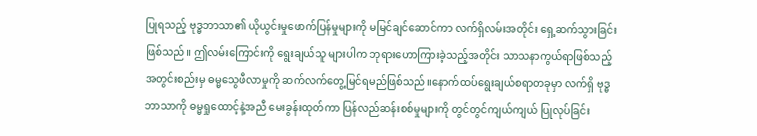ပြုရသည့် ဗုဒ္ဓဘာသာ၏ ယိုယွင်းမှုဖောက်ပြန်မှုများကို မမြင်ချင်ဆောင်ကာ လက်ရှိလမ်းအတိုင်း ရှေ့ဆက်သွားခြင်းဖြစ်သည်။ ဤလမ်းကြောင်းကို ရွေးချယ်သူ များပါက ဘုရားဟောကြားခဲ့သည့်အတိုင်း သာသနာကွယ်ရာဖြစ်သည့် အတွင်းစည်းမှ ဓမ္မသွေဖီလာမှုကို ဆက်လက်တွေ့မြင်ရမည်ဖြစ်သည်။နောက်ထပ်ရွေးချယ်စရာတခုမှာ လက်ရှိ ဗုဒ္ဓဘာသာကို ဓမ္မရှုထောင့်နဲ့အညီ မေးခွန်းထုတ်ကာ ပြန်လည်ဆန်းစစ်မှုများကို တွင်တွင်ကျယ်ကျယ် ပြုလုပ်ခြင်း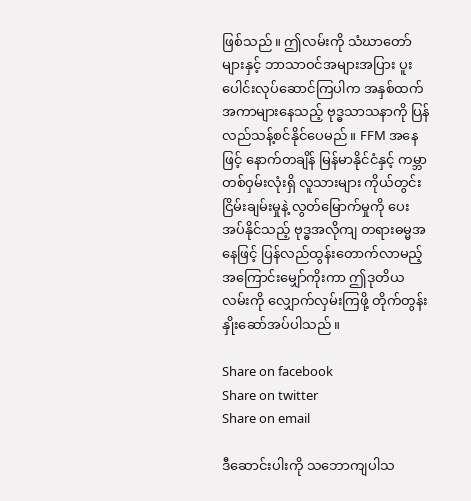ဖြစ်သည်။ ဤလမ်းကို သံဃာတော်များနှင့် ဘာသာဝင်အများအပြား ပူးပေါင်းလုပ်ဆောင်ကြပါက အနှစ်ထက် အကာများနေသည့် ဗုဒ္ဓသာသနာကို ပြန်လည်သန့်စင်နိုင်ပေမည်။ FFM အနေဖြင့် နောက်တချိန် မြန်မာနိုင်ငံနှင့် ကမ္ဘာတစ်ဝှမ်းလုံးရှိ လူသားများ ကိုယ်တွင်းငြိမ်းချမ်းမှုနဲ့ လွတ်မြောက်မှုကို ပေးအပ်နိုင်သည့် ဗုဒ္ဓအလိုကျ တရားဓမ္မအနေဖြင့် ပြန်လည်ထွန်းတောက်လာမည့် အကြောင်းမျှော်ကိုးကာ ဤဒုတိယလမ်းကို လျှောက်လှမ်းကြဖို့ တိုက်တွန်းနှိုးဆော်အပ်ပါသည်။

Share on facebook
Share on twitter
Share on email

ဒီဆောင်းပါးကို သဘောကျပါသ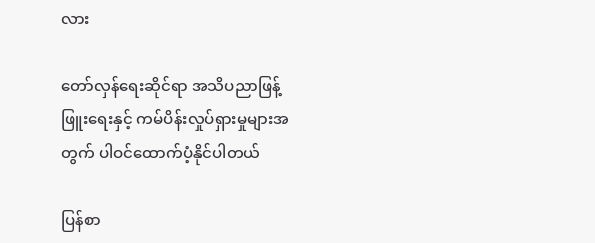လား

တော်လှန်ရေးဆိုင်ရာ အသိပညာဖြန့်ဖြူးရေးနှင့် ကမ်ပိန်းလှုပ်ရှားမှုများအတွက် ပါဝင်ထောက်ပံ့နိုင်ပါတယ်

ပြန်စာ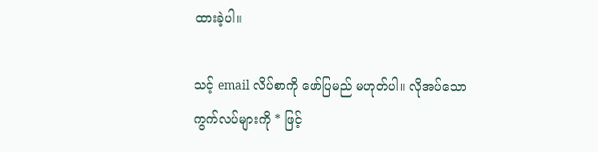ထားခဲ့ပါ။

သင့် email လိပ်စာကို ဖော်ပြမည် မဟုတ်ပါ။ လိုအပ်သော ကွက်လပ်များကို * ဖြင့်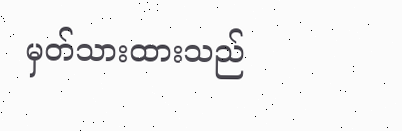မှတ်သားထားသည်